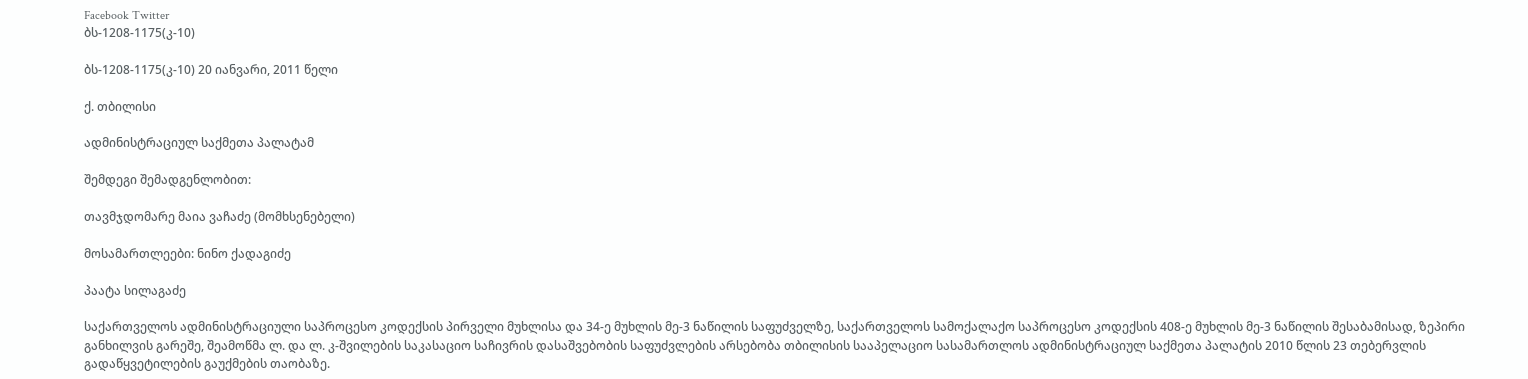Facebook Twitter
ბს-1208-1175(კ-10)

ბს-1208-1175(კ-10) 20 იანვარი, 2011 წელი

ქ. თბილისი

ადმინისტრაციულ საქმეთა პალატამ

შემდეგი შემადგენლობით:

თავმჯდომარე მაია ვაჩაძე (მომხსენებელი)

მოსამართლეები: ნინო ქადაგიძე

პაატა სილაგაძე

საქართველოს ადმინისტრაციული საპროცესო კოდექსის პირველი მუხლისა და 34-ე მუხლის მე-3 ნაწილის საფუძველზე, საქართველოს სამოქალაქო საპროცესო კოდექსის 408-ე მუხლის მე-3 ნაწილის შესაბამისად, ზეპირი განხილვის გარეშე, შეამოწმა ლ. და ლ. კ-შვილების საკასაციო საჩივრის დასაშვებობის საფუძვლების არსებობა თბილისის სააპელაციო სასამართლოს ადმინისტრაციულ საქმეთა პალატის 2010 წლის 23 თებერვლის გადაწყვეტილების გაუქმების თაობაზე.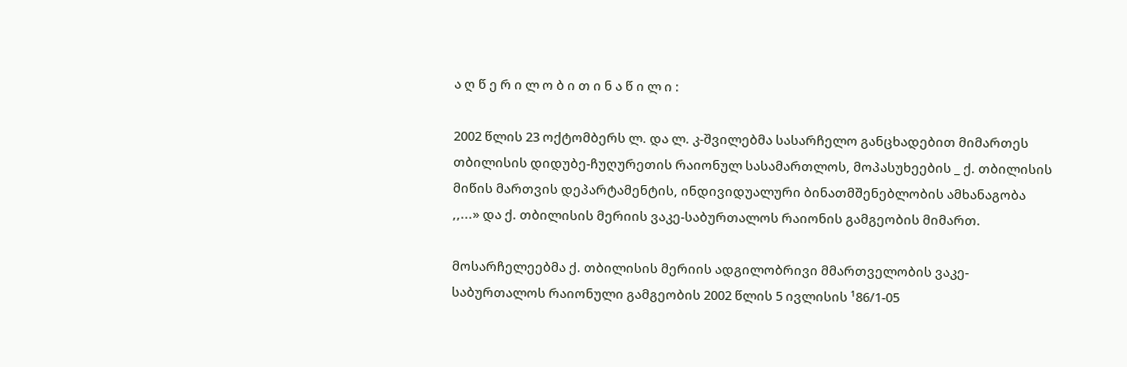ა ღ წ ე რ ი ლ ო ბ ი თ ი ნ ა წ ი ლ ი :

2002 წლის 23 ოქტომბერს ლ. და ლ. კ-შვილებმა სასარჩელო განცხადებით მიმართეს თბილისის დიდუბე-ჩუღურეთის რაიონულ სასამართლოს, მოპასუხეების _ ქ. თბილისის მიწის მართვის დეპარტამენტის, ინდივიდუალური ბინათმშენებლობის ამხანაგობა ,,...» და ქ. თბილისის მერიის ვაკე-საბურთალოს რაიონის გამგეობის მიმართ.

მოსარჩელეებმა ქ. თბილისის მერიის ადგილობრივი მმართველობის ვაკე-საბურთალოს რაიონული გამგეობის 2002 წლის 5 ივლისის ¹86/1-05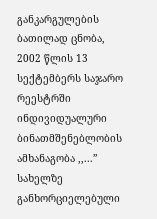განკარგულების ბათილად ცნობა, 2002 წლის 13 სექტემბერს საჯარო რეესტრში ინდივიდუალური ბინათმშენებლობის ამხანაგობა ,,...” სახელზე განხორციელებული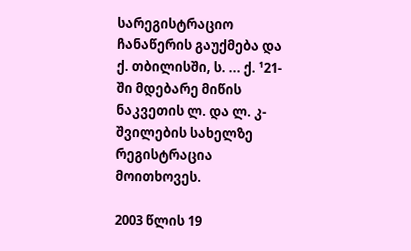სარეგისტრაციო ჩანაწერის გაუქმება და ქ. თბილისში, ს. ... ქ. ¹21-ში მდებარე მიწის ნაკვეთის ლ. და ლ. კ-შვილების სახელზე რეგისტრაცია მოითხოვეს.

2003 წლის 19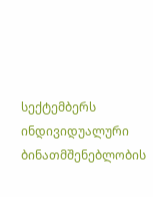სექტემბერს ინდივიდუალური ბინათმშენებლობის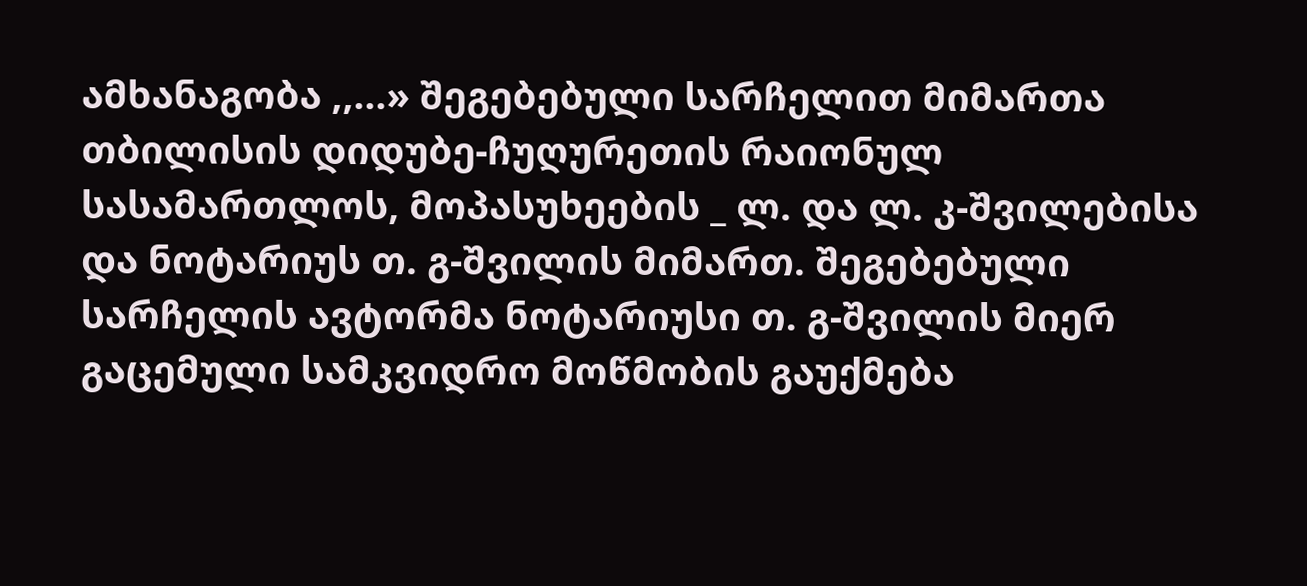ამხანაგობა ,,...» შეგებებული სარჩელით მიმართა თბილისის დიდუბე-ჩუღურეთის რაიონულ სასამართლოს, მოპასუხეების _ ლ. და ლ. კ-შვილებისა და ნოტარიუს თ. გ-შვილის მიმართ. შეგებებული სარჩელის ავტორმა ნოტარიუსი თ. გ-შვილის მიერ გაცემული სამკვიდრო მოწმობის გაუქმება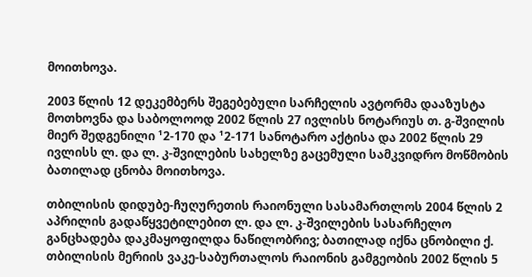მოითხოვა.

2003 წლის 12 დეკემბერს შეგებებული სარჩელის ავტორმა დააზუსტა მოთხოვნა და საბოლოოდ 2002 წლის 27 ივლისს ნოტარიუს თ. გ-შვილის მიერ შედგენილი ¹2-170 და ¹2-171 სანოტარო აქტისა და 2002 წლის 29 ივლისს ლ. და ლ. კ-შვილების სახელზე გაცემული სამკვიდრო მოწმობის ბათილად ცნობა მოითხოვა.

თბილისის დიდუბე-ჩუღურეთის რაიონული სასამართლოს 2004 წლის 2 აპრილის გადაწყვეტილებით ლ. და ლ. კ-შვილების სასარჩელო განცხადება დაკმაყოფილდა ნაწილობრივ; ბათილად იქნა ცნობილი ქ. თბილისის მერიის ვაკე-საბურთალოს რაიონის გამგეობის 2002 წლის 5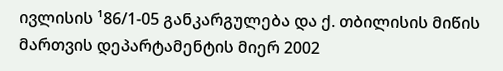ივლისის ¹86/1-05 განკარგულება და ქ. თბილისის მიწის მართვის დეპარტამენტის მიერ 2002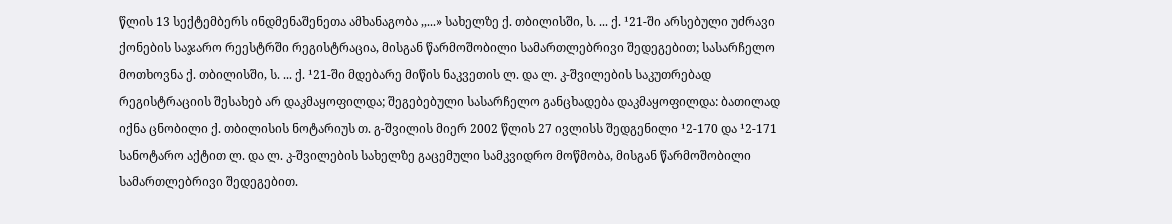წლის 13 სექტემბერს ინდმენაშენეთა ამხანაგობა ,,...» სახელზე ქ. თბილისში, ს. ... ქ. ¹21-ში არსებული უძრავი ქონების საჯარო რეესტრში რეგისტრაცია, მისგან წარმოშობილი სამართლებრივი შედეგებით; სასარჩელო მოთხოვნა ქ. თბილისში, ს. ... ქ. ¹21-ში მდებარე მიწის ნაკვეთის ლ. და ლ. კ-შვილების საკუთრებად რეგისტრაციის შესახებ არ დაკმაყოფილდა; შეგებებული სასარჩელო განცხადება დაკმაყოფილდა: ბათილად იქნა ცნობილი ქ. თბილისის ნოტარიუს თ. გ-შვილის მიერ 2002 წლის 27 ივლისს შედგენილი ¹2-170 და ¹2-171 სანოტარო აქტით ლ. და ლ. კ-შვილების სახელზე გაცემული სამკვიდრო მოწმობა, მისგან წარმოშობილი სამართლებრივი შედეგებით.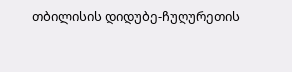თბილისის დიდუბე-ჩუღურეთის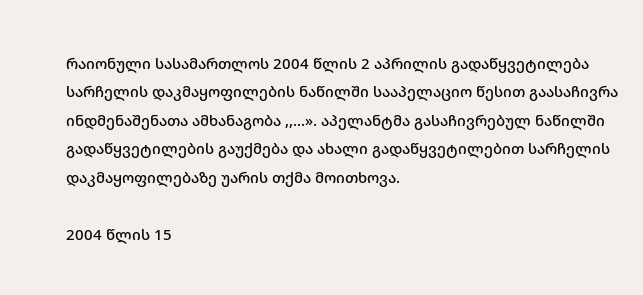რაიონული სასამართლოს 2004 წლის 2 აპრილის გადაწყვეტილება სარჩელის დაკმაყოფილების ნაწილში სააპელაციო წესით გაასაჩივრა ინდმენაშენათა ამხანაგობა ,,...». აპელანტმა გასაჩივრებულ ნაწილში გადაწყვეტილების გაუქმება და ახალი გადაწყვეტილებით სარჩელის დაკმაყოფილებაზე უარის თქმა მოითხოვა.

2004 წლის 15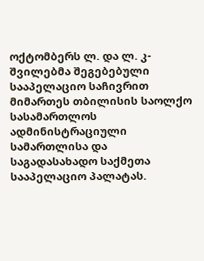ოქტომბერს ლ. და ლ. კ-შვილებმა შეგებებული სააპელაციო საჩივრით მიმართეს თბილისის საოლქო სასამართლოს ადმინისტრაციული სამართლისა და საგადასახადო საქმეთა სააპელაციო პალატას.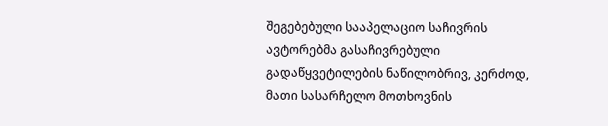შეგებებული სააპელაციო საჩივრის ავტორებმა გასაჩივრებული გადაწყვეტილების ნაწილობრივ, კერძოდ, მათი სასარჩელო მოთხოვნის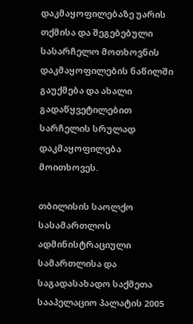დაკმაყოფილებაზე უარის თქმისა და შეგებებული სასარჩელო მოთხოვნის დაკმაყოფილების ნაწილში გაუქმება და ახალი გადაწყვეტილებით სარჩელის სრულად დაკმაყოფილება მოითხოვეს.

თბილისის საოლქო სასამართლოს ადმინისტრაციული სამართლისა და საგადასახადო საქმეთა სააპელაციო პალატის 2005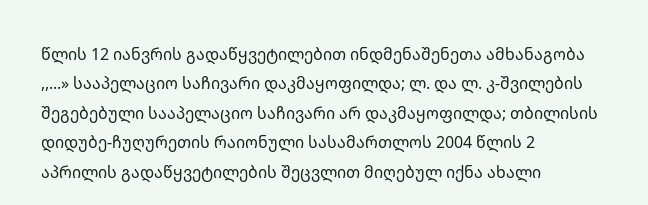წლის 12 იანვრის გადაწყვეტილებით ინდმენაშენეთა ამხანაგობა ,,...» სააპელაციო საჩივარი დაკმაყოფილდა; ლ. და ლ. კ-შვილების შეგებებული სააპელაციო საჩივარი არ დაკმაყოფილდა; თბილისის დიდუბე-ჩუღურეთის რაიონული სასამართლოს 2004 წლის 2 აპრილის გადაწყვეტილების შეცვლით მიღებულ იქნა ახალი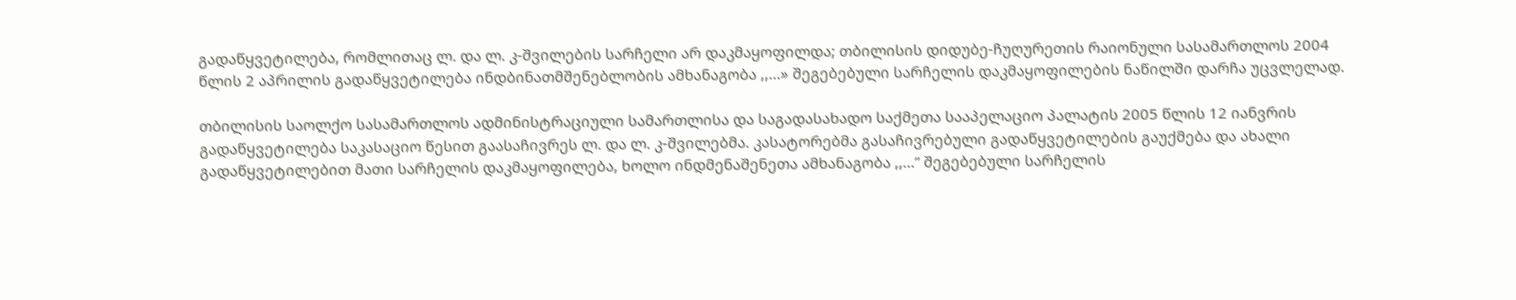გადაწყვეტილება, რომლითაც ლ. და ლ. კ-შვილების სარჩელი არ დაკმაყოფილდა; თბილისის დიდუბე-ჩუღურეთის რაიონული სასამართლოს 2004 წლის 2 აპრილის გადაწყვეტილება ინდბინათმშენებლობის ამხანაგობა ,,...» შეგებებული სარჩელის დაკმაყოფილების ნაწილში დარჩა უცვლელად.

თბილისის საოლქო სასამართლოს ადმინისტრაციული სამართლისა და საგადასახადო საქმეთა სააპელაციო პალატის 2005 წლის 12 იანვრის გადაწყვეტილება საკასაციო წესით გაასაჩივრეს ლ. და ლ. კ-შვილებმა. კასატორებმა გასაჩივრებული გადაწყვეტილების გაუქმება და ახალი გადაწყვეტილებით მათი სარჩელის დაკმაყოფილება, ხოლო ინდმენაშენეთა ამხანაგობა ,,...” შეგებებული სარჩელის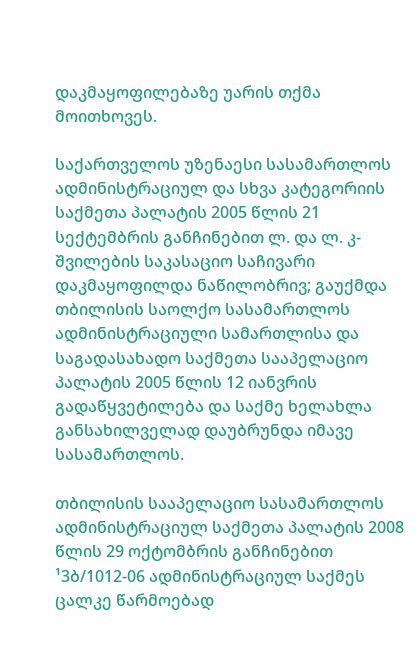დაკმაყოფილებაზე უარის თქმა მოითხოვეს.

საქართველოს უზენაესი სასამართლოს ადმინისტრაციულ და სხვა კატეგორიის საქმეთა პალატის 2005 წლის 21 სექტემბრის განჩინებით ლ. და ლ. კ-შვილების საკასაციო საჩივარი დაკმაყოფილდა ნაწილობრივ; გაუქმდა თბილისის საოლქო სასამართლოს ადმინისტრაციული სამართლისა და საგადასახადო საქმეთა სააპელაციო პალატის 2005 წლის 12 იანვრის გადაწყვეტილება და საქმე ხელახლა განსახილველად დაუბრუნდა იმავე სასამართლოს.

თბილისის სააპელაციო სასამართლოს ადმინისტრაციულ საქმეთა პალატის 2008 წლის 29 ოქტომბრის განჩინებით ¹3ბ/1012-06 ადმინისტრაციულ საქმეს ცალკე წარმოებად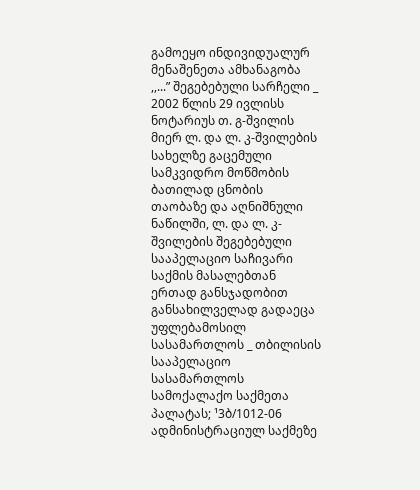გამოეყო ინდივიდუალურ მენაშენეთა ამხანაგობა ,,...” შეგებებული სარჩელი _ 2002 წლის 29 ივლისს ნოტარიუს თ. გ-შვილის მიერ ლ. და ლ. კ-შვილების სახელზე გაცემული სამკვიდრო მოწმობის ბათილად ცნობის თაობაზე და აღნიშნული ნაწილში, ლ. და ლ. კ-შვილების შეგებებული სააპელაციო საჩივარი საქმის მასალებთან ერთად განსჯადობით განსახილველად გადაეცა უფლებამოსილ სასამართლოს _ თბილისის სააპელაციო სასამართლოს სამოქალაქო საქმეთა პალატას; ¹3ბ/1012-06 ადმინისტრაციულ საქმეზე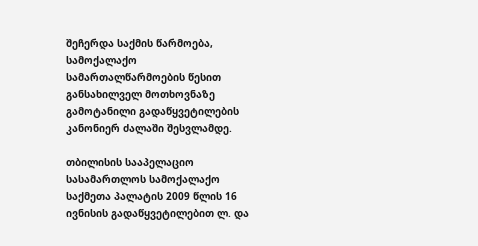შეჩერდა საქმის წარმოება, სამოქალაქო სამართალწარმოების წესით განსახილველ მოთხოვნაზე გამოტანილი გადაწყვეტილების კანონიერ ძალაში შესვლამდე.

თბილისის სააპელაციო სასამართლოს სამოქალაქო საქმეთა პალატის 2009 წლის 16 ივნისის გადაწყვეტილებით ლ. და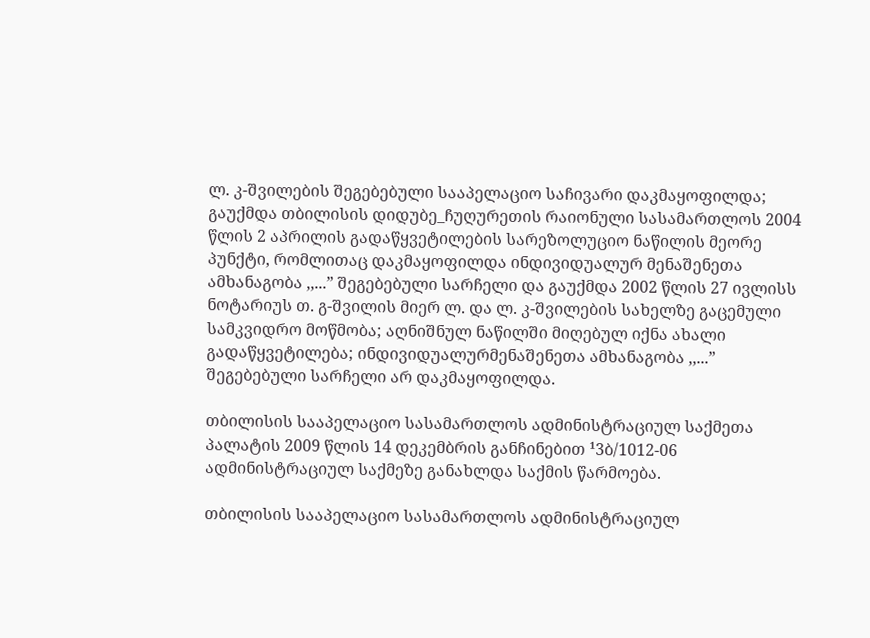ლ. კ-შვილების შეგებებული სააპელაციო საჩივარი დაკმაყოფილდა; გაუქმდა თბილისის დიდუბე_ჩუღურეთის რაიონული სასამართლოს 2004 წლის 2 აპრილის გადაწყვეტილების სარეზოლუციო ნაწილის მეორე პუნქტი, რომლითაც დაკმაყოფილდა ინდივიდუალურ მენაშენეთა ამხანაგობა ,,...” შეგებებული სარჩელი და გაუქმდა 2002 წლის 27 ივლისს ნოტარიუს თ. გ-შვილის მიერ ლ. და ლ. კ-შვილების სახელზე გაცემული სამკვიდრო მოწმობა; აღნიშნულ ნაწილში მიღებულ იქნა ახალი გადაწყვეტილება; ინდივიდუალურმენაშენეთა ამხანაგობა ,,...” შეგებებული სარჩელი არ დაკმაყოფილდა.

თბილისის სააპელაციო სასამართლოს ადმინისტრაციულ საქმეთა პალატის 2009 წლის 14 დეკემბრის განჩინებით ¹3ბ/1012-06 ადმინისტრაციულ საქმეზე განახლდა საქმის წარმოება.

თბილისის სააპელაციო სასამართლოს ადმინისტრაციულ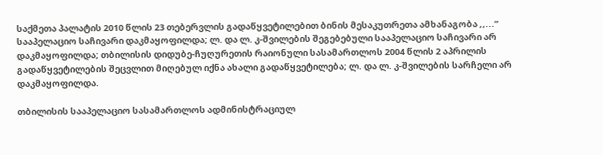საქმეთა პალატის 2010 წლის 23 თებერვლის გადაწყვეტილებით ბინის მესაკუთრეთა ამხანაგობა ,,...” სააპელაციო საჩივარი დაკმაყოფილდა; ლ. და ლ. კ-შვილების შეგებებული სააპელაციო საჩივარი არ დაკმაყოფილდა; თბილისის დიდუბე-ჩუღურეთის რაიონული სასამართლოს 2004 წლის 2 აპრილის გადაწყვეტილების შეცვლით მიღებულ იქნა ახალი გადაწყვეტილება; ლ. და ლ. კ-შვილების სარჩელი არ დაკმაყოფილდა.

თბილისის სააპელაციო სასამართლოს ადმინისტრაციულ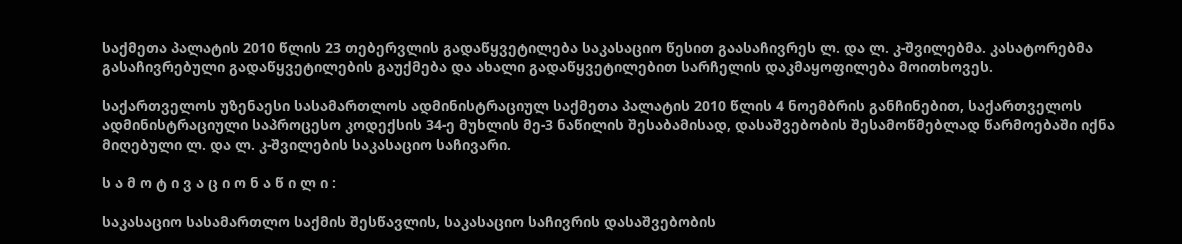საქმეთა პალატის 2010 წლის 23 თებერვლის გადაწყვეტილება საკასაციო წესით გაასაჩივრეს ლ. და ლ. კ-შვილებმა. კასატორებმა გასაჩივრებული გადაწყვეტილების გაუქმება და ახალი გადაწყვეტილებით სარჩელის დაკმაყოფილება მოითხოვეს.

საქართველოს უზენაესი სასამართლოს ადმინისტრაციულ საქმეთა პალატის 2010 წლის 4 ნოემბრის განჩინებით, საქართველოს ადმინისტრაციული საპროცესო კოდექსის 34-ე მუხლის მე-3 ნაწილის შესაბამისად, დასაშვებობის შესამოწმებლად წარმოებაში იქნა მიღებული ლ. და ლ. კ-შვილების საკასაციო საჩივარი.

ს ა მ ო ტ ი ვ ა ც ი ო ნ ა წ ი ლ ი :

საკასაციო სასამართლო საქმის შესწავლის, საკასაციო საჩივრის დასაშვებობის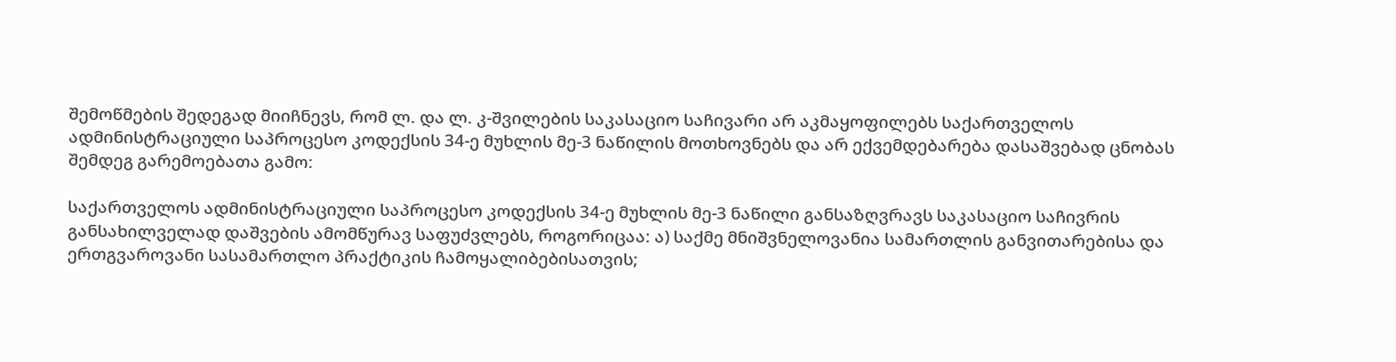შემოწმების შედეგად მიიჩნევს, რომ ლ. და ლ. კ-შვილების საკასაციო საჩივარი არ აკმაყოფილებს საქართველოს ადმინისტრაციული საპროცესო კოდექსის 34-ე მუხლის მე-3 ნაწილის მოთხოვნებს და არ ექვემდებარება დასაშვებად ცნობას შემდეგ გარემოებათა გამო:

საქართველოს ადმინისტრაციული საპროცესო კოდექსის 34-ე მუხლის მე-3 ნაწილი განსაზღვრავს საკასაციო საჩივრის განსახილველად დაშვების ამომწურავ საფუძვლებს, როგორიცაა: ა) საქმე მნიშვნელოვანია სამართლის განვითარებისა და ერთგვაროვანი სასამართლო პრაქტიკის ჩამოყალიბებისათვის;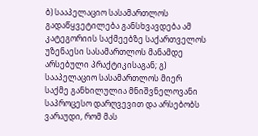ბ) სააპელაციო სასამართლოს გადაწყვეტილება განსხვავდება ამ კატეგორიის საქმეებზე საქართველოს უზენაესი სასამართლოს მანამდე არსებული პრაქტიკისაგან; გ) სააპელაციო სასამართლოს მიერ საქმე განხილულია მნიშვნელოვანი საპროცესო დარღვევით და არსებობს ვარაუდი, რომ მას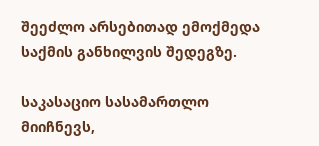შეეძლო არსებითად ემოქმედა საქმის განხილვის შედეგზე.

საკასაციო სასამართლო მიიჩნევს,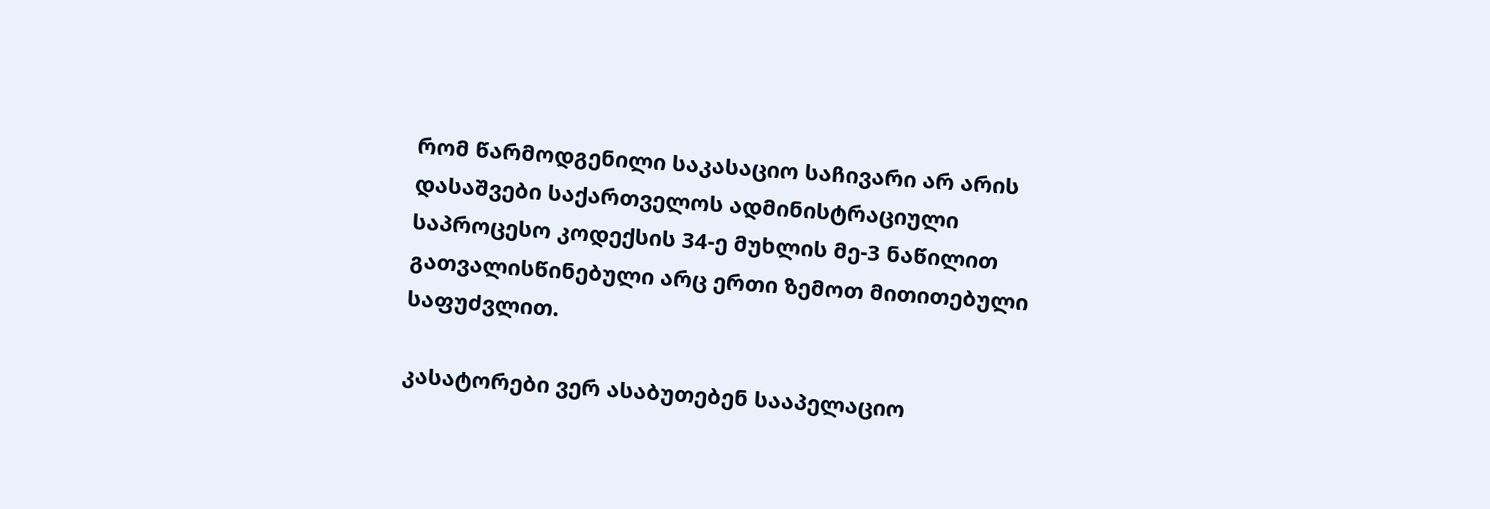რომ წარმოდგენილი საკასაციო საჩივარი არ არის დასაშვები საქართველოს ადმინისტრაციული საპროცესო კოდექსის 34-ე მუხლის მე-3 ნაწილით გათვალისწინებული არც ერთი ზემოთ მითითებული საფუძვლით.

კასატორები ვერ ასაბუთებენ სააპელაციო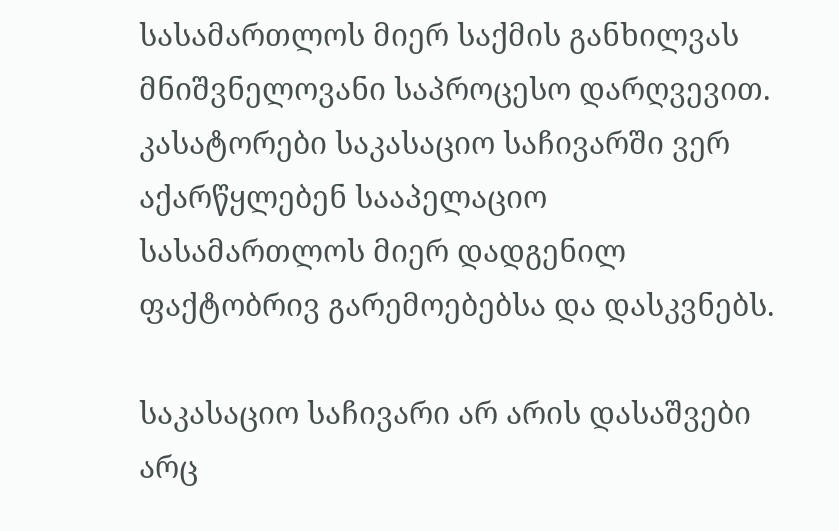სასამართლოს მიერ საქმის განხილვას მნიშვნელოვანი საპროცესო დარღვევით. კასატორები საკასაციო საჩივარში ვერ აქარწყლებენ სააპელაციო სასამართლოს მიერ დადგენილ ფაქტობრივ გარემოებებსა და დასკვნებს.

საკასაციო საჩივარი არ არის დასაშვები არც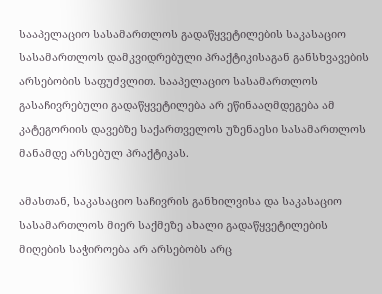სააპელაციო სასამართლოს გადაწყვეტილების საკასაციო სასამართლოს დამკვიდრებული პრაქტიკისაგან განსხვავების არსებობის საფუძვლით. სააპელაციო სასამართლოს გასაჩივრებული გადაწყვეტილება არ ეწინააღმდეგება ამ კატეგორიის დავებზე საქართველოს უზენაესი სასამართლოს მანამდე არსებულ პრაქტიკას.

ამასთან, საკასაციო საჩივრის განხილვისა და საკასაციო სასამართლოს მიერ საქმეზე ახალი გადაწყვეტილების მიღების საჭიროება არ არსებობს არც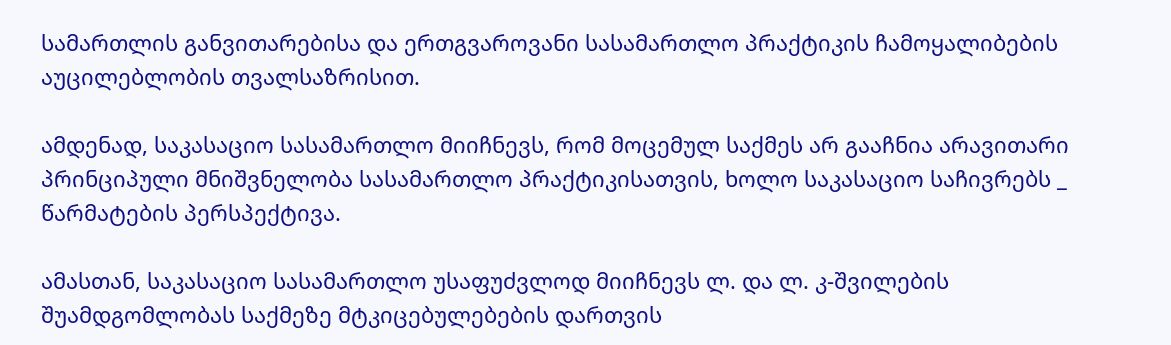სამართლის განვითარებისა და ერთგვაროვანი სასამართლო პრაქტიკის ჩამოყალიბების აუცილებლობის თვალსაზრისით.

ამდენად, საკასაციო სასამართლო მიიჩნევს, რომ მოცემულ საქმეს არ გააჩნია არავითარი პრინციპული მნიშვნელობა სასამართლო პრაქტიკისათვის, ხოლო საკასაციო საჩივრებს _ წარმატების პერსპექტივა.

ამასთან, საკასაციო სასამართლო უსაფუძვლოდ მიიჩნევს ლ. და ლ. კ-შვილების შუამდგომლობას საქმეზე მტკიცებულებების დართვის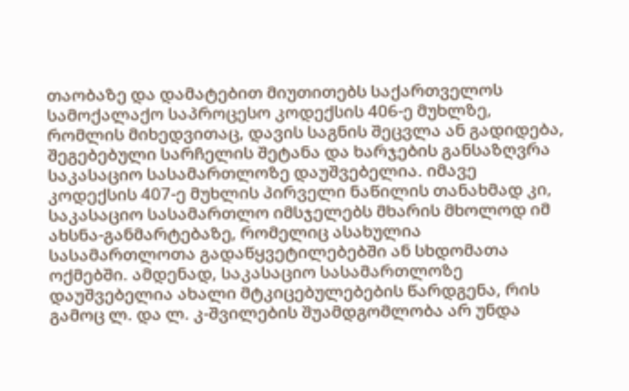თაობაზე და დამატებით მიუთითებს საქართველოს სამოქალაქო საპროცესო კოდექსის 406-ე მუხლზე, რომლის მიხედვითაც, დავის საგნის შეცვლა ან გადიდება, შეგებებული სარჩელის შეტანა და ხარჯების განსაზღვრა საკასაციო სასამართლოზე დაუშვებელია. იმავე კოდექსის 407-ე მუხლის პირველი ნაწილის თანახმად კი, საკასაციო სასამართლო იმსჯელებს მხარის მხოლოდ იმ ახსნა-განმარტებაზე, რომელიც ასახულია სასამართლოთა გადაწყვეტილებებში ან სხდომათა ოქმებში. ამდენად, საკასაციო სასამართლოზე დაუშვებელია ახალი მტკიცებულებების წარდგენა, რის გამოც ლ. და ლ. კ-შვილების შუამდგომლობა არ უნდა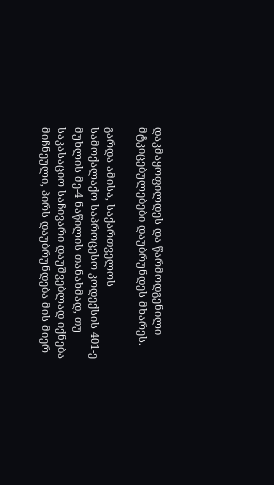დაკმაყოფილდეს და წარმოდგენილი მტკიცებულებები დაუბრუნდეს მხარეს.

გარდა ამისა, საქართველოს სამოქალაქო საპროცესო კოდექსის 401-ე მუხლის მე-4 ნაწილის თანახმად, თუ საკასაციო საჩივარი დაუშვებლად იქნება მიჩნეული, პირს დაუბრუნდება მის მიერ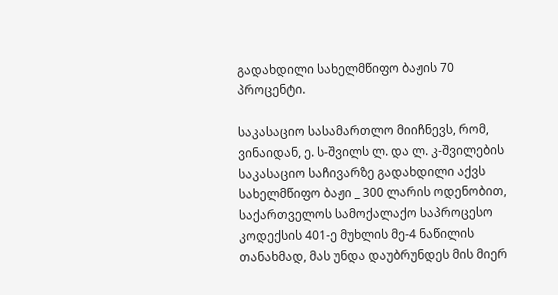გადახდილი სახელმწიფო ბაჟის 70 პროცენტი.

საკასაციო სასამართლო მიიჩნევს, რომ, ვინაიდან, ე. ს-შვილს ლ. და ლ. კ-შვილების საკასაციო საჩივარზე გადახდილი აქვს სახელმწიფო ბაჟი _ 300 ლარის ოდენობით, საქართველოს სამოქალაქო საპროცესო კოდექსის 401-ე მუხლის მე-4 ნაწილის თანახმად, მას უნდა დაუბრუნდეს მის მიერ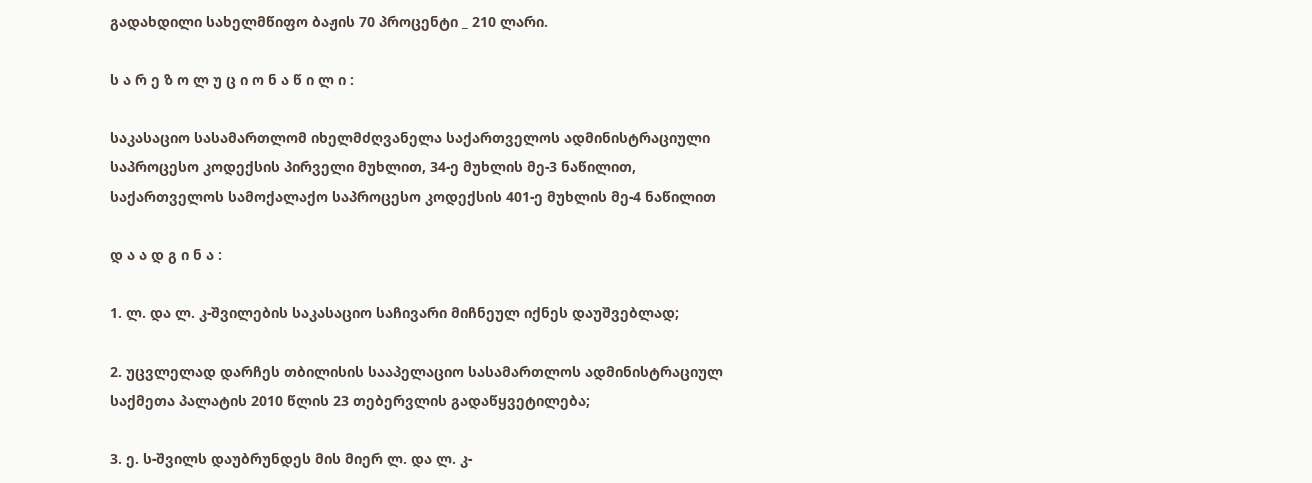გადახდილი სახელმწიფო ბაჟის 70 პროცენტი _ 210 ლარი.

ს ა რ ე ზ ო ლ უ ც ი ო ნ ა წ ი ლ ი :

საკასაციო სასამართლომ იხელმძღვანელა საქართველოს ადმინისტრაციული საპროცესო კოდექსის პირველი მუხლით, 34-ე მუხლის მე-3 ნაწილით, საქართველოს სამოქალაქო საპროცესო კოდექსის 401-ე მუხლის მე-4 ნაწილით

დ ა ა დ გ ი ნ ა :

1. ლ. და ლ. კ-შვილების საკასაციო საჩივარი მიჩნეულ იქნეს დაუშვებლად;

2. უცვლელად დარჩეს თბილისის სააპელაციო სასამართლოს ადმინისტრაციულ საქმეთა პალატის 2010 წლის 23 თებერვლის გადაწყვეტილება;

3. ე. ს-შვილს დაუბრუნდეს მის მიერ ლ. და ლ. კ-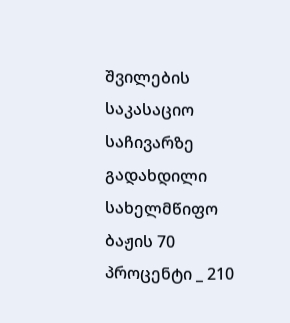შვილების საკასაციო საჩივარზე გადახდილი სახელმწიფო ბაჟის 70 პროცენტი _ 210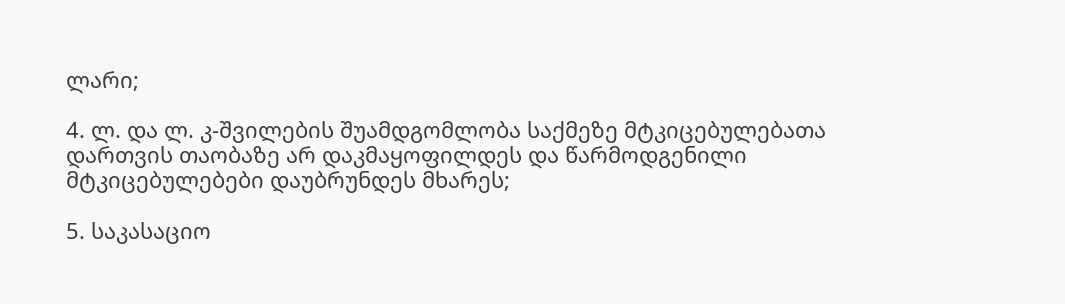ლარი;

4. ლ. და ლ. კ-შვილების შუამდგომლობა საქმეზე მტკიცებულებათა დართვის თაობაზე არ დაკმაყოფილდეს და წარმოდგენილი მტკიცებულებები დაუბრუნდეს მხარეს;

5. საკასაციო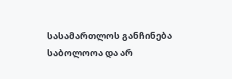სასამართლოს განჩინება საბოლოოა და არ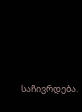საჩივრდება.